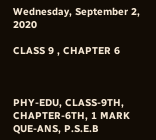Wednesday, September 2, 2020

CLASS 9 , CHAPTER 6



PHY-EDU, CLASS-9TH, CHAPTER-6TH, 1 MARK QUE-ANS, P.S.E.B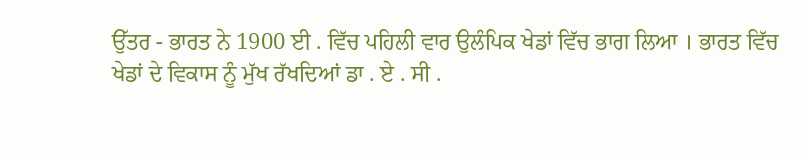ਉੱਤਰ - ਭਾਰਤ ਨੇ 1900 ਈ . ਵਿੱਚ ਪਹਿਲੀ ਵਾਰ ਉਲੰਪਿਕ ਖੇਡਾਂ ਵਿੱਚ ਭਾਗ ਲਿਆ । ਭਾਰਤ ਵਿੱਚ ਖੇਡਾਂ ਦੇ ਵਿਕਾਸ ਨੂੰ ਮੁੱਖ ਰੱਖਦਿਆਂ ਡਾ . ਏ . ਸੀ .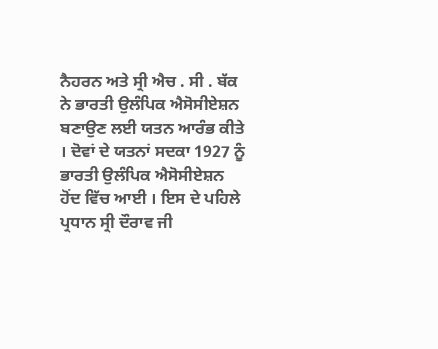ਨੈਹਰਨ ਅਤੇ ਸ੍ਰੀ ਐਚ . ਸੀ . ਬੱਕ ਨੇ ਭਾਰਤੀ ਉਲੰਪਿਕ ਐਸੋਸੀਏਸ਼ਨ ਬਣਾਉਣ ਲਈ ਯਤਨ ਆਰੰਭ ਕੀਤੇ । ਦੋਵਾਂ ਦੇ ਯਤਨਾਂ ਸਦਕਾ 1927 ਨੂੰ ਭਾਰਤੀ ਉਲੰਪਿਕ ਐਸੋਸੀਏਸ਼ਨ ਹੋਂਦ ਵਿੱਚ ਆਈ । ਇਸ ਦੇ ਪਹਿਲੇ ਪ੍ਰਧਾਨ ਸ੍ਰੀ ਦੌਰਾਵ ਜੀ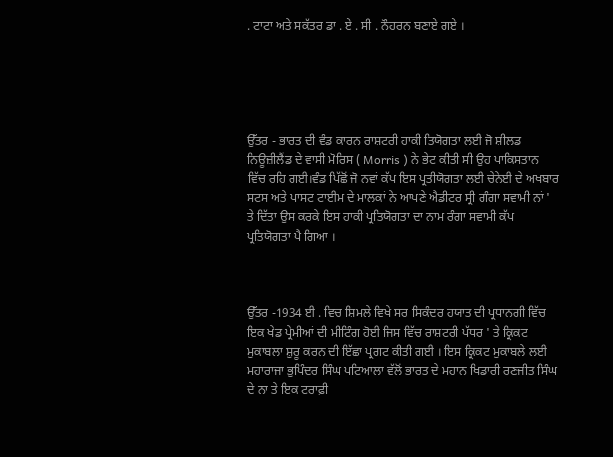. ਟਾਟਾ ਅਤੇ ਸਕੱਤਰ ਡਾ . ਏ . ਸੀ . ਨੌਹਰਨ ਬਣਾਏ ਗਏ ।





ਉੱਤਰ - ਭਾਰਤ ਦੀ ਵੰਡ ਕਾਰਨ ਰਾਸ਼ਟਰੀ ਹਾਕੀ ਤਿਯੋਗਤਾ ਲਈ ਜੋ ਸ਼ੀਲਡ ਨਿਊਜ਼ੀਲੈਂਡ ਦੇ ਵਾਸੀ ਮੋਰਿਸ ( Morris ) ਨੇ ਭੇਟ ਕੀਤੀ ਸੀ ਉਹ ਪਾਕਿਸਤਾਨ ਵਿੱਚ ਰਹਿ ਗਈ।ਵੰਡ ਪਿੱਛੋਂ ਜੋ ਨਵਾਂ ਕੱਪ ਇਸ ਪ੍ਰਤੀਯੋਗਤਾ ਲਈ ਚੇਨੇਈ ਦੇ ਅਖਬਾਰ ਸਟਸ ਅਤੇ ਪਾਸਟ ਟਾਈਮ ਦੇ ਮਾਲਕਾਂ ਨੇ ਆਪਣੇ ਐਡੀਟਰ ਸ੍ਰੀ ਗੰਗਾ ਸਵਾਮੀ ਨਾਂ ' ਤੇ ਦਿੱਤਾ ਉਸ ਕਰਕੇ ਇਸ ਹਾਕੀ ਪ੍ਰਤਿਯੋਗਤਾ ਦਾ ਨਾਮ ਰੰਗਾ ਸਵਾਮੀ ਕੱਪ ਪ੍ਰਤਿਯੋਗਤਾ ਪੈ ਗਿਆ ।



ਉੱਤਰ -1934 ਈ . ਵਿਚ ਸ਼ਿਮਲੇ ਵਿਖੇ ਸਰ ਸਿਕੰਦਰ ਹਯਾਤ ਦੀ ਪ੍ਰਧਾਨਗੀ ਵਿੱਚ ਇਕ ਖੇਡ ਪ੍ਰੇਮੀਆਂ ਦੀ ਮੀਟਿੰਗ ਹੋਈ ਜਿਸ ਵਿੱਚ ਰਾਸ਼ਟਰੀ ਪੱਧਰ ' ਤੇ ਕ੍ਰਿਕਟ ਮੁਕਾਬਲਾ ਸ਼ੁਰੂ ਕਰਨ ਦੀ ਇੱਛਾ ਪ੍ਰਗਟ ਕੀਤੀ ਗਈ । ਇਸ ਕ੍ਰਿਕਟ ਮੁਕਾਬਲੇ ਲਈ ਮਹਾਰਾਜਾ ਭੁਪਿੰਦਰ ਸਿੰਘ ਪਟਿਆਲਾ ਵੱਲੋਂ ਭਾਰਤ ਦੇ ਮਹਾਨ ਖਿਡਾਰੀ ਰਣਜੀਤ ਸਿੰਘ ਦੇ ਨਾ ਤੇ ਇਕ ਟਰਾਫ਼ੀ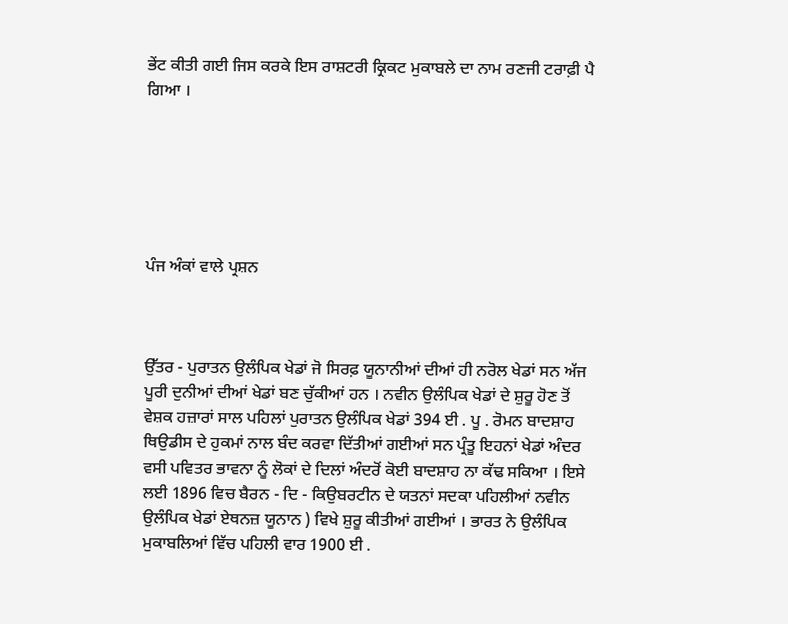ਭੇਂਟ ਕੀਤੀ ਗਈ ਜਿਸ ਕਰਕੇ ਇਸ ਰਾਸ਼ਟਰੀ ਕ੍ਰਿਕਟ ਮੁਕਾਬਲੇ ਦਾ ਨਾਮ ਰਣਜੀ ਟਰਾਫ਼ੀ ਪੈ ਗਿਆ ।






ਪੰਜ ਅੰਕਾਂ ਵਾਲੇ ਪ੍ਰਸ਼ਨ



ਉੱਤਰ - ਪੁਰਾਤਨ ਉਲੰਪਿਕ ਖੇਡਾਂ ਜੋ ਸਿਰਫ਼ ਯੂਨਾਨੀਆਂ ਦੀਆਂ ਹੀ ਨਰੋਲ ਖੇਡਾਂ ਸਨ ਅੱਜ ਪੂਰੀ ਦੁਨੀਆਂ ਦੀਆਂ ਖੇਡਾਂ ਬਣ ਚੁੱਕੀਆਂ ਹਨ । ਨਵੀਨ ਉਲੰਪਿਕ ਖੇਡਾਂ ਦੇ ਸ਼ੁਰੂ ਹੋਣ ਤੋਂ ਵੇਸ਼ਕ ਹਜ਼ਾਰਾਂ ਸਾਲ ਪਹਿਲਾਂ ਪੁਰਾਤਨ ਉਲੰਪਿਕ ਖੇਡਾਂ 394 ਈ . ਪੂ . ਰੋਮਨ ਬਾਦਸ਼ਾਹ ਥਿਉਡੀਸ ਦੇ ਹੁਕਮਾਂ ਨਾਲ ਬੰਦ ਕਰਵਾ ਦਿੱਤੀਆਂ ਗਈਆਂ ਸਨ ਪ੍ਰੰਤੂ ਇਹਨਾਂ ਖੇਡਾਂ ਅੰਦਰ ਵਸੀ ਪਵਿਤਰ ਭਾਵਨਾ ਨੂੰ ਲੋਕਾਂ ਦੇ ਦਿਲਾਂ ਅੰਦਰੋਂ ਕੋਈ ਬਾਦਸ਼ਾਹ ਨਾ ਕੱਢ ਸਕਿਆ । ਇਸੇ ਲਈ 1896 ਵਿਚ ਬੈਰਨ - ਦਿ - ਕਿਉਬਰਟੀਨ ਦੇ ਯਤਨਾਂ ਸਦਕਾ ਪਹਿਲੀਆਂ ਨਵੀਨ ਉਲੰਪਿਕ ਖੇਡਾਂ ਏਥਨਜ਼ ਯੂਨਾਨ ) ਵਿਖੇ ਸ਼ੁਰੂ ਕੀਤੀਆਂ ਗਈਆਂ । ਭਾਰਤ ਨੇ ਉਲੰਪਿਕ ਮੁਕਾਬਲਿਆਂ ਵਿੱਚ ਪਹਿਲੀ ਵਾਰ 1900 ਈ .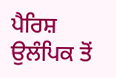ਪੈਰਿਸ਼ ਉਲੰਪਿਕ ਤੋਂ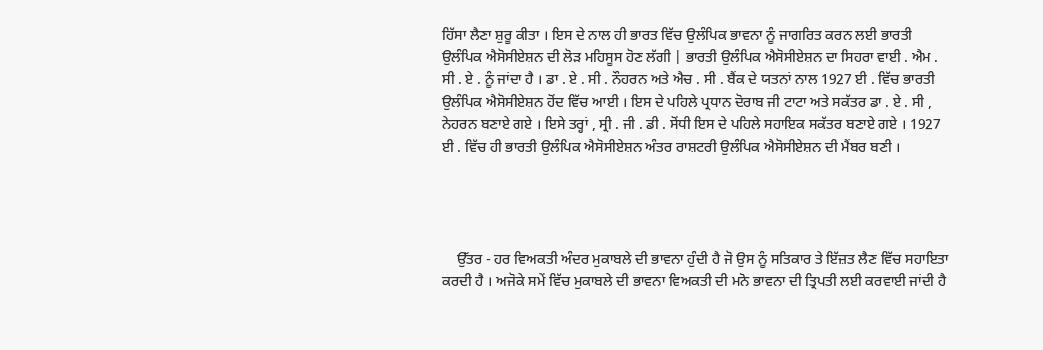ਹਿੱਸਾ ਲੈਣਾ ਸ਼ੁਰੂ ਕੀਤਾ । ਇਸ ਦੇ ਨਾਲ ਹੀ ਭਾਰਤ ਵਿੱਚ ਉਲੰਪਿਕ ਭਾਵਨਾ ਨੂੰ ਜਾਗਰਿਤ ਕਰਨ ਲਈ ਭਾਰਤੀ ਉਲੰਪਿਕ ਐਸੋਸੀਏਸ਼ਨ ਦੀ ਲੋੜ ਮਹਿਸੂਸ ਹੋਣ ਲੱਗੀ | ਭਾਰਤੀ ਉਲੰਪਿਕ ਐਸੋਸੀਏਸ਼ਨ ਦਾ ਸਿਹਰਾ ਵਾਈ . ਐਮ . ਸੀ . ਏ . ਨੂੰ ਜਾਂਦਾ ਹੈ । ਡਾ . ਏ . ਸੀ . ਨੌਹਰਨ ਅਤੇ ਐਚ . ਸੀ . ਬੈਂਕ ਦੇ ਯਤਨਾਂ ਨਾਲ 1927 ਈ . ਵਿੱਚ ਭਾਰਤੀ ਉਲੰਪਿਕ ਐਸੋਸੀਏਸ਼ਨ ਹੋਂਦ ਵਿੱਚ ਆਈ । ਇਸ ਦੇ ਪਹਿਲੇ ਪ੍ਰਧਾਨ ਦੋਰਾਬ ਜੀ ਟਾਟਾ ਅਤੇ ਸਕੱਤਰ ਡਾ . ਏ . ਸੀ , ਨੇਹਰਨ ਬਣਾਏ ਗਏ । ਇਸੇ ਤਰ੍ਹਾਂ , ਸ੍ਰੀ . ਜੀ . ਡੀ . ਸੋਂਧੀ ਇਸ ਦੇ ਪਹਿਲੇ ਸਹਾਇਕ ਸਕੱਤਰ ਬਣਾਏ ਗਏ । 1927 ਈ . ਵਿੱਚ ਹੀ ਭਾਰਤੀ ਉਲੰਪਿਕ ਐਸੋਸੀਏਸ਼ਨ ਅੰਤਰ ਰਾਸ਼ਟਰੀ ਉਲੰਪਿਕ ਐਸੋਸੀਏਸ਼ਨ ਦੀ ਮੈਂਬਰ ਬਣੀ ।




    ਉੱਤਰ - ਹਰ ਵਿਅਕਤੀ ਅੰਦਰ ਮੁਕਾਬਲੇ ਦੀ ਭਾਵਨਾ ਹੁੰਦੀ ਹੈ ਜੋ ਉਸ ਨੂੰ ਸਤਿਕਾਰ ਤੇ ਇੱਜ਼ਤ ਲੈਣ ਵਿੱਚ ਸਹਾਇਤਾ ਕਰਦੀ ਹੈ । ਅਜੋਕੇ ਸਮੇਂ ਵਿੱਚ ਮੁਕਾਬਲੇ ਦੀ ਭਾਵਨਾ ਵਿਅਕਤੀ ਦੀ ਮਨੋ ਭਾਵਨਾ ਦੀ ਤ੍ਰਿਪਤੀ ਲਈ ਕਰਵਾਈ ਜਾਂਦੀ ਹੈ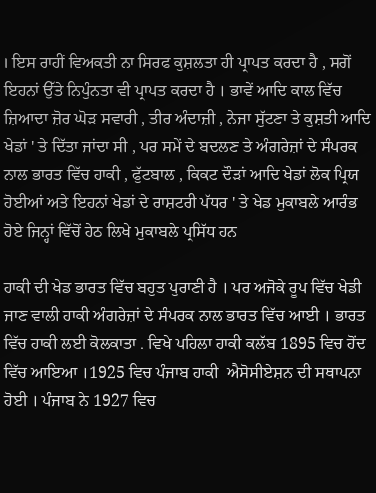। ਇਸ ਰਾਹੀਂ ਵਿਅਕਤੀ ਨਾ ਸਿਰਫ ਕੁਸ਼ਲਤਾ ਹੀ ਪ੍ਰਾਪਤ ਕਰਦਾ ਹੈ , ਸਗੋਂ ਇਹਨਾਂ ਉੱਤੇ ਨਿਪੁੰਨਤਾ ਵੀ ਪ੍ਰਾਪਤ ਕਰਦਾ ਹੈ । ਭਾਵੇਂ ਆਦਿ ਕਾਲ ਵਿੱਚ ਜ਼ਿਆਦਾ ਜ਼ੋਰ ਘੋੜ ਸਵਾਰੀ , ਤੀਰ ਅੰਦਾਜ਼ੀ , ਨੇਜਾ ਸੁੱਟਣਾ ਤੇ ਕੁਸ਼ਤੀ ਆਦਿ ਖੇਡਾਂ ' ਤੇ ਦਿੱਤਾ ਜਾਂਦਾ ਸੀ , ਪਰ ਸਮੇਂ ਦੇ ਬਦਲਣ ਤੇ ਅੰਗਰੇਜ਼ਾਂ ਦੇ ਸੰਪਰਕ ਨਾਲ ਭਾਰਤ ਵਿੱਚ ਹਾਕੀ , ਫੁੱਟਬਾਲ , ਕਿਕਟ ਦੌੜਾਂ ਆਦਿ ਖੇਡਾਂ ਲੋਕ ਪ੍ਰਿਯ ਹੋਈਆਂ ਅਤੇ ਇਹਨਾਂ ਖੇਡਾਂ ਦੇ ਰਾਸ਼ਟਰੀ ਪੱਧਰ ' ਤੇ ਖੇਡ ਮੁਕਾਬਲੇ ਆਰੰਭ ਹੋਏ ਜਿਨ੍ਹਾਂ ਵਿੱਚੋਂ ਹੇਠ ਲਿਖੇ ਮੁਕਾਬਲੇ ਪ੍ਰਸਿੱਧ ਹਨ

ਹਾਕੀ ਦੀ ਖੇਡ ਭਾਰਤ ਵਿੱਚ ਬਹੁਤ ਪੁਰਾਣੀ ਹੈ । ਪਰ ਅਜੋਕੇ ਰੂਪ ਵਿੱਚ ਖੇਡੀ ਜਾਣ ਵਾਲੀ ਹਾਕੀ ਅੰਗਰੇਜ਼ਾਂ ਦੇ ਸੰਪਰਕ ਨਾਲ ਭਾਰਤ ਵਿੱਚ ਆਈ । ਭਾਰਤ ਵਿੱਚ ਹਾਕੀ ਲਈ ਕੋਲਕਾਤਾ . ਵਿਖੇ ਪਹਿਲਾ ਹਾਕੀ ਕਲੱਬ 1895 ਵਿਚ ਹੋਂਦ ਵਿੱਚ ਆਇਆ ।1925 ਵਿਚ ਪੰਜਾਬ ਹਾਕੀ  ਐਸੋਸੀਏਸ਼ਨ ਦੀ ਸਥਾਪਨਾ ਹੋਈ । ਪੰਜਾਬ ਨੇ 1927 ਵਿਚ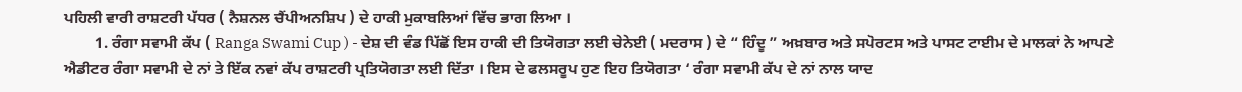ਪਹਿਲੀ ਵਾਰੀ ਰਾਸ਼ਟਰੀ ਪੱਧਰ ( ਨੈਸ਼ਨਲ ਚੈਂਪੀਅਨਸ਼ਿਪ ) ਦੇ ਹਾਕੀ ਮੁਕਾਬਲਿਆਂ ਵਿੱਚ ਭਾਗ ਲਿਆ ।
        1. ਰੰਗਾ ਸਵਾਮੀ ਕੱਪ ( Ranga Swami Cup ) - ਦੇਸ਼ ਦੀ ਵੰਡ ਪਿੱਛੋਂ ਇਸ ਹਾਕੀ ਦੀ ਤਿਯੋਗਤਾ ਲਈ ਚੇਨੇਈ ( ਮਦਰਾਸ ) ਦੇ “ ਹਿੰਦੂ ” ਅਖ਼ਬਾਰ ਅਤੇ ਸਪੋਰਟਸ ਅਤੇ ਪਾਸਟ ਟਾਈਮ ਦੇ ਮਾਲਕਾਂ ਨੇ ਆਪਣੇ ਐਡੀਟਰ ਰੰਗਾ ਸਵਾਮੀ ਦੇ ਨਾਂ ਤੇ ਇੱਕ ਨਵਾਂ ਕੱਪ ਰਾਸ਼ਟਰੀ ਪ੍ਰਤਿਯੋਗਤਾ ਲਈ ਦਿੱਤਾ । ਇਸ ਦੇ ਫਲਸਰੂਪ ਹੁਣ ਇਹ ਤਿਯੋਗਤਾ ‘ ਰੰਗਾ ਸਵਾਮੀ ਕੱਪ ਦੇ ਨਾਂ ਨਾਲ ਯਾਦ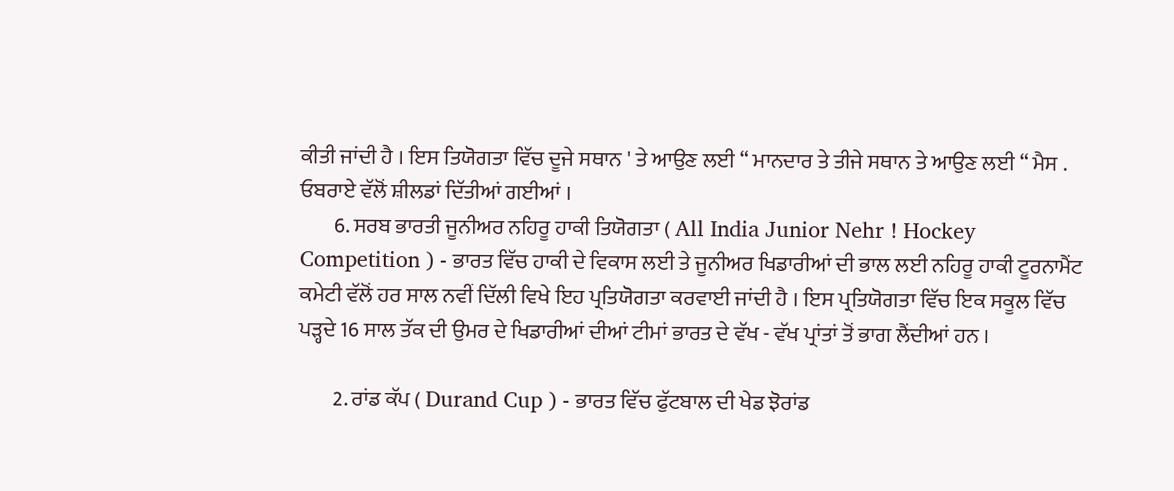ਕੀਤੀ ਜਾਂਦੀ ਹੈ । ਇਸ ਤਿਯੋਗਤਾ ਵਿੱਚ ਦੂਜੇ ਸਥਾਨ ' ਤੇ ਆਉਣ ਲਈ “ ਮਾਨਦਾਰ ਤੇ ਤੀਜੇ ਸਥਾਨ ਤੇ ਆਉਣ ਲਈ “ ਮੈਸ . ਓਬਰਾਏ ਵੱਲੋਂ ਸ਼ੀਲਡਾਂ ਦਿੱਤੀਆਂ ਗਈਆਂ ।
        6. ਸਰਬ ਭਾਰਤੀ ਜੂਨੀਅਰ ਨਹਿਰੂ ਹਾਕੀ ਤਿਯੋਗਤਾ ( All India Junior Nehr ! Hockey Competition ) - ਭਾਰਤ ਵਿੱਚ ਹਾਕੀ ਦੇ ਵਿਕਾਸ ਲਈ ਤੇ ਜੂਨੀਅਰ ਖਿਡਾਰੀਆਂ ਦੀ ਭਾਲ ਲਈ ਨਹਿਰੂ ਹਾਕੀ ਟੂਰਨਾਮੈਂਟ ਕਮੇਟੀ ਵੱਲੋਂ ਹਰ ਸਾਲ ਨਵੀਂ ਦਿੱਲੀ ਵਿਖੇ ਇਹ ਪ੍ਰਤਿਯੋਗਤਾ ਕਰਵਾਈ ਜਾਂਦੀ ਹੈ । ਇਸ ਪ੍ਰਤਿਯੋਗਤਾ ਵਿੱਚ ਇਕ ਸਕੂਲ ਵਿੱਚ ਪੜ੍ਹਦੇ 16 ਸਾਲ ਤੱਕ ਦੀ ਉਮਰ ਦੇ ਖਿਡਾਰੀਆਂ ਦੀਆਂ ਟੀਮਾਂ ਭਾਰਤ ਦੇ ਵੱਖ - ਵੱਖ ਪ੍ਰਾਂਤਾਂ ਤੋਂ ਭਾਗ ਲੈਂਦੀਆਂ ਹਨ ।

        2. ਰਾਂਡ ਕੱਪ ( Durand Cup ) - ਭਾਰਤ ਵਿੱਚ ਫੁੱਟਬਾਲ ਦੀ ਖੇਡ ਝੋਰਾਂਡ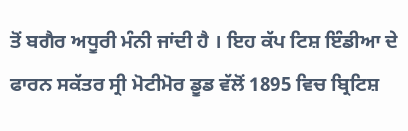ਤੋਂ ਬਗੈਰ ਅਧੂਰੀ ਮੰਨੀ ਜਾਂਦੀ ਹੈ । ਇਹ ਕੱਪ ਟਿਸ਼ ਇੰਡੀਆ ਦੇ ਫਾਰਨ ਸਕੱਤਰ ਸ੍ਰੀ ਮੋਟੀਮੋਰ ਡੂਡ ਵੱਲੋਂ 1895 ਵਿਚ ਬ੍ਰਿਟਿਸ਼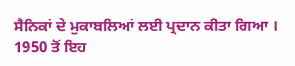ਸੈਨਿਕਾਂ ਦੇ ਮੁਕਾਬਲਿਆਂ ਲਈ ਪ੍ਰਦਾਨ ਕੀਤਾ ਗਿਆ । 1950 ਤੋਂ ਇਹ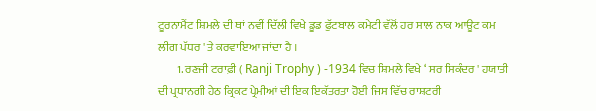ਟੂਰਨਾਮੈਂਟ ਸ਼ਿਮਲੇ ਦੀ ਥਾਂ ਨਵੀਂ ਦਿੱਲੀ ਵਿਖੇ ਡੂਡ ਫੁੱਟਬਾਲ ਕਮੇਟੀ ਵੱਲੋਂ ਹਰ ਸਾਲ ਨਾਕ ਆਊਟ ਕਮ ਲੀਗ ਪੱਧਰ ' ਤੇ ਕਰਵਾਇਆ ਜਾਂਦਾ ਹੈ ।
        1. ਰਣਜੀ ਟਰਾਫ਼ੀ ( Ranji Trophy ) -1934 ਵਿਚ ਸ਼ਿਮਲੇ ਵਿਖੇ ‘ ਸਰ ਸਿਕੰਦਰ ' ਹਯਾਤੀ ਦੀ ਪ੍ਰਧਾਨਗੀ ਹੇਠ ਕ੍ਰਿਕਟ ਪ੍ਰੇਮੀਆਂ ਦੀ ਇਕ ਇਕੱਤਰਤਾ ਹੋਈ ਜਿਸ ਵਿੱਚ ਰਾਸ਼ਟਰੀ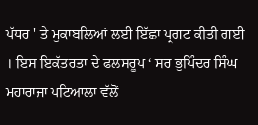ਪੱਧਰ ' ਤੇ ਮੁਕਾਬਲਿਆਂ ਲਈ ਇੱਛਾ ਪ੍ਰਗਟ ਕੀਤੀ ਗਈ । ਇਸ ਇਕੱਤਰਤਾ ਦੇ ਫਲਸਰੂਪ ‘ ਸਰ ਭੁਪਿੰਦਰ ਸਿੰਘ ਮਹਾਰਾਜਾ ਪਟਿਆਲਾ ਵੱਲੋਂ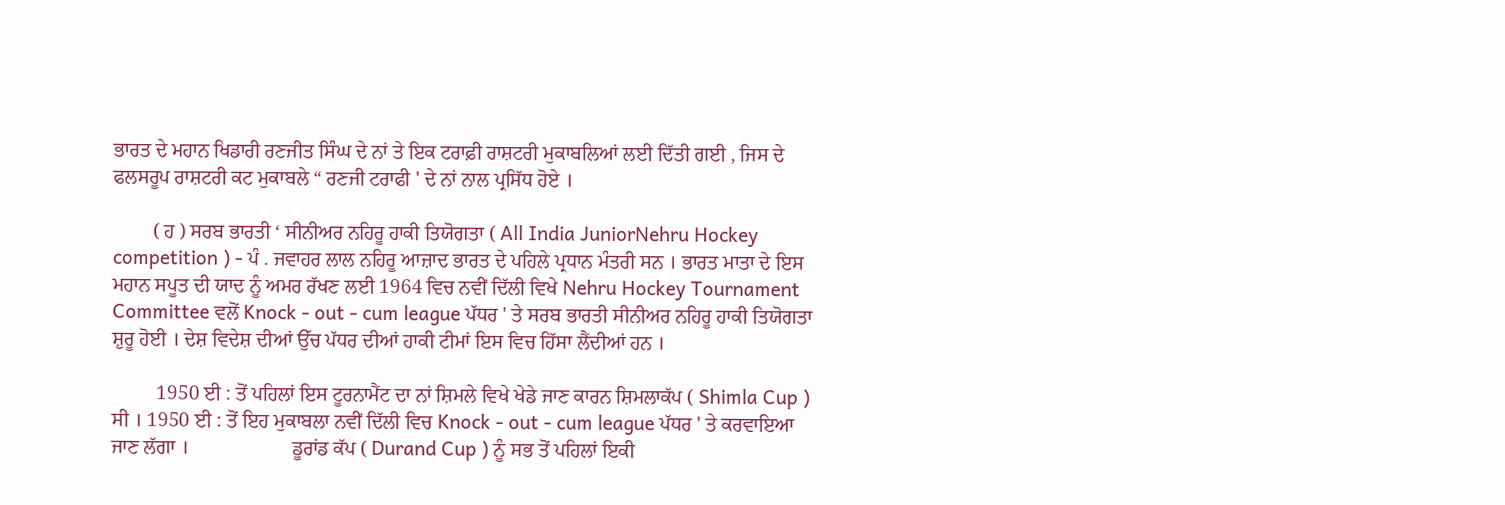ਭਾਰਤ ਦੇ ਮਹਾਨ ਖਿਡਾਰੀ ਰਣਜੀਤ ਸਿੰਘ ਦੇ ਨਾਂ ਤੇ ਇਕ ਟਰਾਫ਼ੀ ਰਾਸ਼ਟਰੀ ਮੁਕਾਬਲਿਆਂ ਲਈ ਦਿੱਤੀ ਗਈ , ਜਿਸ ਦੇ ਫਲਸਰੂਪ ਰਾਸ਼ਟਰੀ ਕਟ ਮੁਕਾਬਲੇ “ ਰਣਜੀ ਟਰਾਫੀ ' ਦੇ ਨਾਂ ਨਾਲ ਪ੍ਰਸਿੱਧ ਹੋਏ ।

        ( ਹ ) ਸਰਬ ਭਾਰਤੀ ‘ ਸੀਨੀਅਰ ਨਹਿਰੂ ਹਾਕੀ ਤਿਯੋਗਤਾ ( All India JuniorNehru Hockey competition ) - ਪੰ . ਜਵਾਹਰ ਲਾਲ ਨਹਿਰੂ ਆਜ਼ਾਦ ਭਾਰਤ ਦੇ ਪਹਿਲੇ ਪ੍ਰਧਾਨ ਮੰਤਰੀ ਸਨ । ਭਾਰਤ ਮਾਤਾ ਦੇ ਇਸ ਮਹਾਨ ਸਪੂਤ ਦੀ ਯਾਦ ਨੂੰ ਅਮਰ ਰੱਖਣ ਲਈ 1964 ਵਿਚ ਨਵੀਂ ਦਿੱਲੀ ਵਿਖੇ Nehru Hockey Tournament Committee ਵਲੋਂ Knock - out - cum league ਪੱਧਰ ' ਤੇ ਸਰਬ ਭਾਰਤੀ ਸੀਨੀਅਰ ਨਹਿਰੂ ਹਾਕੀ ਤਿਯੋਗਤਾ ਸ਼ੁਰੂ ਹੋਈ । ਦੇਸ਼ ਵਿਦੇਸ਼ ਦੀਆਂ ਉੱਚ ਪੱਧਰ ਦੀਆਂ ਹਾਕੀ ਟੀਮਾਂ ਇਸ ਵਿਚ ਹਿੱਸਾ ਲੈਂਦੀਆਂ ਹਨ ।

         1950 ਈ : ਤੋਂ ਪਹਿਲਾਂ ਇਸ ਟੂਰਨਾਮੈਂਟ ਦਾ ਨਾਂ ਸ਼ਿਮਲੇ ਵਿਖੇ ਖੇਡੇ ਜਾਣ ਕਾਰਨ ਸ਼ਿਮਲਾਕੱਪ ( Shimla Cup ) ਸੀ । 1950 ਈ : ਤੋਂ ਇਹ ਮੁਕਾਬਲਾ ਨਵੀਂ ਦਿੱਲੀ ਵਿਚ Knock - out - cum league ਪੱਧਰ ' ਤੇ ਕਰਵਾਇਆ ਜਾਣ ਲੱਗਾ ।                     ਡੂਰਾਂਡ ਕੱਪ ( Durand Cup ) ਨੂੰ ਸਭ ਤੋਂ ਪਹਿਲਾਂ ਇਕੀ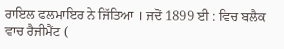ਰਾਇਲ ਫਲਮਾਇਰ ਨੇ ਜਿੱਤਿਆ । ਜਦੋਂ 1899 ਈ : ਵਿਚ ਬਲੈਕ ਵਾਚ ਰੈਜੀਮੈਂਟ (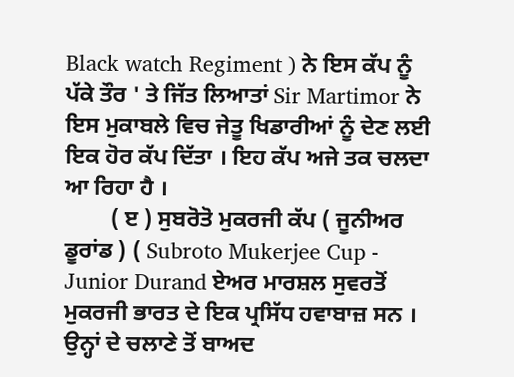Black watch Regiment ) ਨੇ ਇਸ ਕੱਪ ਨੂੰ ਪੱਕੇ ਤੌਰ ' ਤੇ ਜਿੱਤ ਲਿਆਤਾਂ Sir Martimor ਨੇ ਇਸ ਮੁਕਾਬਲੇ ਵਿਚ ਜੇਤੂ ਖਿਡਾਰੀਆਂ ਨੂੰ ਦੇਣ ਲਈ ਇਕ ਹੋਰ ਕੱਪ ਦਿੱਤਾ । ਇਹ ਕੱਪ ਅਜੇ ਤਕ ਚਲਦਾ ਆ ਰਿਹਾ ਹੈ ।
        ( ੲ ) ਸੁਬਰੋਤੋ ਮੁਕਰਜੀ ਕੱਪ ( ਜੂਨੀਅਰ ਡੂਰਾਂਡ ) ( Subroto Mukerjee Cup - Junior Durand ਏਅਰ ਮਾਰਸ਼ਲ ਸੁਵਰਤੋਂ ਮੁਕਰਜੀ ਭਾਰਤ ਦੇ ਇਕ ਪ੍ਰਸਿੱਧ ਹਵਾਬਾਜ਼ ਸਨ । ਉਨ੍ਹਾਂ ਦੇ ਚਲਾਣੇ ਤੋਂ ਬਾਅਦ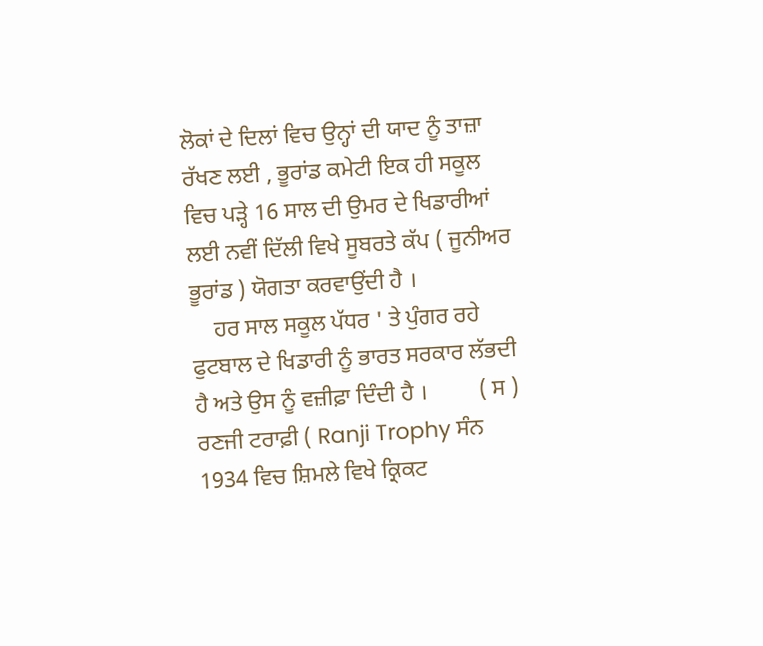ਲੋਕਾਂ ਦੇ ਦਿਲਾਂ ਵਿਚ ਉਨ੍ਹਾਂ ਦੀ ਯਾਦ ਨੂੰ ਤਾਜ਼ਾ ਰੱਖਣ ਲਈ , ਭੂਰਾਂਡ ਕਮੇਟੀ ਇਕ ਹੀ ਸਕੂਲ ਵਿਚ ਪੜ੍ਹੇ 16 ਸਾਲ ਦੀ ਉਮਰ ਦੇ ਖਿਡਾਰੀਆਂ ਲਈ ਨਵੀਂ ਦਿੱਲੀ ਵਿਖੇ ਸੂਬਰਤੇ ਕੱਪ ( ਜੂਨੀਅਰ ਭੂਰਾਂਡ ) ਯੋਗਤਾ ਕਰਵਾਉਂਦੀ ਹੈ ।
    ਹਰ ਸਾਲ ਸਕੂਲ ਪੱਧਰ ' ਤੇ ਪੁੰਗਰ ਰਹੇ ਫੁਟਬਾਲ ਦੇ ਖਿਡਾਰੀ ਨੂੰ ਭਾਰਤ ਸਰਕਾਰ ਲੱਭਦੀ ਹੈ ਅਤੇ ਉਸ ਨੂੰ ਵਜ਼ੀਫ਼ਾ ਦਿੰਦੀ ਹੈ ।         ( ਸ ) ਰਣਜੀ ਟਰਾਫ਼ੀ ( Ranji Trophy ਸੰਨ 1934 ਵਿਚ ਸ਼ਿਮਲੇ ਵਿਖੇ ਕ੍ਰਿਕਟ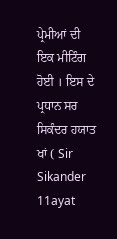ਪ੍ਰੇਮੀਆਂ ਦੀ ਇਕ ਮੀਟਿੰਗ ਹੋਈ । ਇਸ ਦੇ ਪ੍ਰਧਾਨ ਸਰ ਸਿਕੰਦਰ ਹਯਾਤ ਖਾਂ ( Sir Sikander 11ayat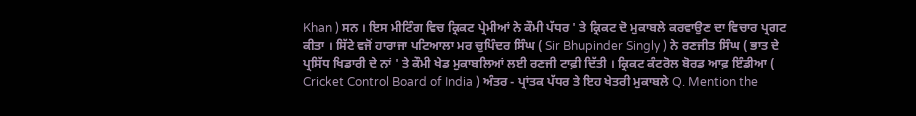Khan ) ਸਨ । ਇਸ ਮੀਟਿੰਗ ਵਿਚ ਕ੍ਰਿਕਟ ਪ੍ਰੇਮੀਆਂ ਨੇ ਕੌਮੀ ਪੱਧਰ ' ਤੇ ਕ੍ਰਿਕਟ ਦੋ ਮੁਕਾਬਲੇ ਕਰਵਾਉਣ ਦਾ ਵਿਚਾਰ ਪ੍ਰਗਟ ਕੀਤਾ । ਸਿੱਟੇ ਵਜੋਂ ਹਾਰਾਜਾ ਪਟਿਆਲਾ ਮਰ ਚੁਪਿੰਦਰ ਸਿੰਘ ( Sir Bhupinder Singly ) ਨੇ ਰਣਜੀਤ ਸਿੰਘ ( ਭਾਤ ਦੇ ਪ੍ਰਸਿੱਧ ਖਿਡਾਰੀ ਦੇ ਨਾਂ ' ਤੇ ਕੌਮੀ ਖੇਡ ਮੁਕਾਬਲਿਆਂ ਲਈ ਰਣਜੀ ਟਾਫ਼ੀ ਦਿੱਤੀ । ਕ੍ਰਿਕਟ ਕੰਟਰੋਲ ਬੋਰਡ ਆਫ਼ ਇੰਡੀਆ ( Cricket Control Board of India ) ਅੰਤਰ - ਪ੍ਰਾਂਤਕ ਪੱਧਰ ਤੇ ਇਹ ਖੇਤਰੀ ਮੁਕਾਬਲੇ Q. Mention the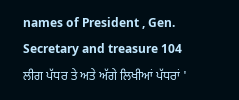names of President , Gen. Secretary and treasure 104 ਲੀਗ ਪੱਧਰ ਤੇ ਅਤੇ ਅੱਗੇ ਲਿਖੀਆਂ ਪੱਧਰਾਂ '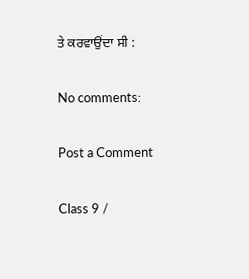ਤੇ ਕਰਵਾਉਂਦਾ ਸੀ :

No comments:

Post a Comment

Class 9 /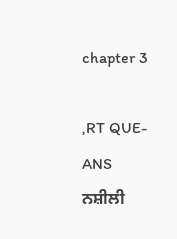chapter 3

,RT QUE-ANS                               ਨਸ਼ੀਲੀ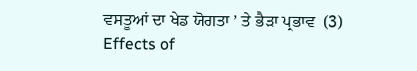ਵਸਤੂਆਂ ਦਾ ਖੇਡ ਯੋਗਤਾ ’ ਤੇ ਭੈੜਾ ਪ੍ਰਭਾਵ  (3) Effects of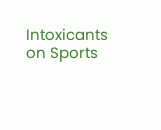Intoxicants on Sports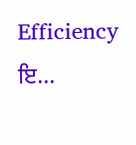Efficiency     ਇ...